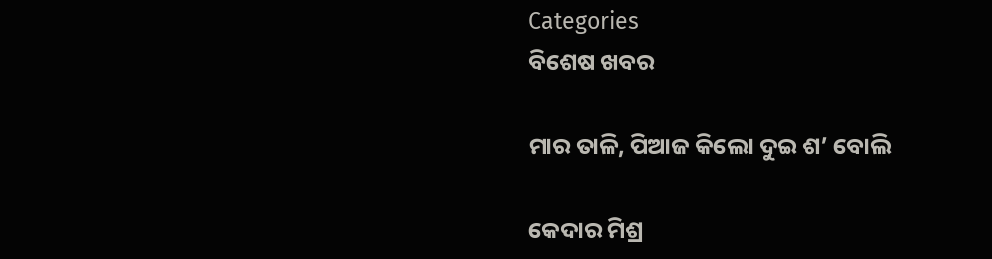Categories
ବିଶେଷ ଖବର

ମାର ତାଳି, ପିଆଜ କିଲୋ ଦୁଇ ଶ’ ବୋଲି

କେଦାର ମିଶ୍ର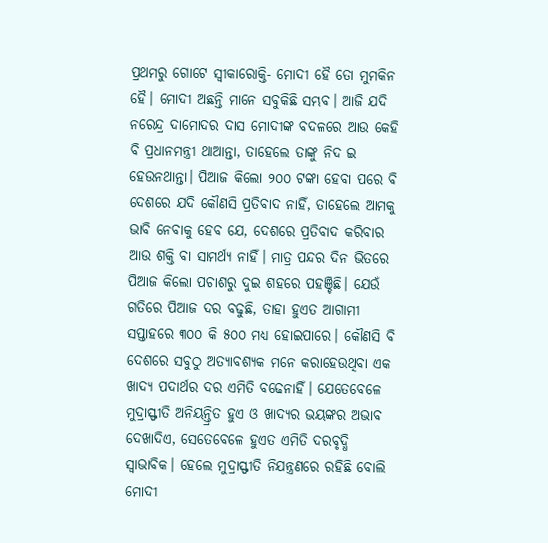ପ୍ରଥମରୁ ଗୋଟେ ସ୍ଵୀକାରୋକ୍ତି- ମୋଦୀ ହୈ ତୋ ମୁମକିନ ହୈ। ମୋଦୀ ଅଛନ୍ତି ମାନେ ସବୁକିଛି ସମ୍ଭବ। ଆଜି ଯଦି ନରେନ୍ଦ୍ର ଦାମୋଦର ଦାସ ମୋଦୀଙ୍କ ବଦଳରେ ଆଉ କେହି ବି ପ୍ରଧାନମନ୍ତ୍ରୀ ଥାଆନ୍ତା, ତାହେଲେ ତାଙ୍କୁ ନିଦ ଇ ହେଉନଥାନ୍ତା। ପିଆଜ କିଲୋ ୨୦୦ ଟଙ୍କା ହେବା ପରେ ବି ଦେଶରେ ଯଦି କୌଣସି ପ୍ରତିବାଦ ନାହିଁ, ତାହେଲେ ଆମକୁ ଭାବି ନେବାକୁ ହେବ ଯେ, ଦେଶରେ ପ୍ରତିବାଦ କରିବାର ଆଉ ଶକ୍ତି ବା ସାମର୍ଥ୍ୟ ନାହିଁ। ମାତ୍ର ପନ୍ଦର ଦିନ ଭିତରେ ପିଆଜ କିଲୋ ପଚାଶରୁ ଦୁଇ ଶହରେ ପହଞ୍ଚିଛି। ଯେଉଁ ଗତିରେ ପିଆଜ ଦର ବଢୁଛି, ତାହା ହୁଏତ ଆଗାମୀ ସପ୍ତାହରେ ୩୦୦ କି ୫୦୦ ମଧ୍ୟ ହୋଇପାରେ। କୌଣସି ବି ଦେଶରେ ସବୁଠୁ ଅତ୍ୟାବଶ୍ୟକ ମନେ କରାହେଉଥିବା ଏକ ଖାଦ୍ୟ ପଦାର୍ଥର ଦର ଏମିତି ବଢେନାହିଁ। ଯେତେବେଳେ ମୁଦ୍ରାସ୍ଫୀତି ଅନିୟନ୍ତ୍ରିତ ହୁଏ ଓ ଖାଦ୍ୟର ଭୟଙ୍କର ଅଭାବ ଦେଖାଦିଏ, ସେତେବେଳେ ହୁଏତ ଏମିତି ଦରବୃଦ୍ଧି ସ୍ଵାଭାବିକ। ହେଲେ ମୁଦ୍ରାସ୍ଫୀତି ନିଯନ୍ତ୍ରଣରେ ରହିଛି ବୋଲି ମୋଦୀ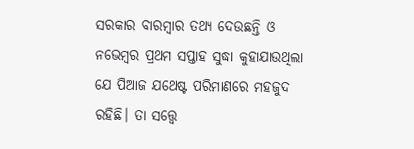ସରକାର ବାରମ୍ବାର ତଥ୍ୟ ଦେଉଛନ୍ତି ଓ ନଭେମ୍ବର ପ୍ରଥମ ସପ୍ତାହ ସୁଦ୍ଧା କୁହାଯାଉଥିଲା ଯେ ପିଆଜ ଯଥେଷ୍ଟ ପରିମାଣରେ ମହଜୁଦ ରହିଛି। ତା ସତ୍ତ୍ୱେ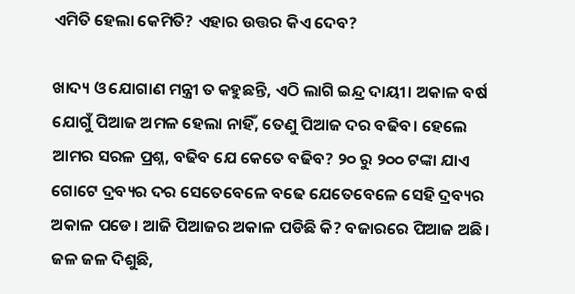ଏମିତି ହେଲା କେମିତି? ଏହାର ଉତ୍ତର କିଏ ଦେବ?

ଖାଦ୍ୟ ଓ ଯୋଗାଣ ମନ୍ତ୍ରୀ ତ କହୁଛନ୍ତି, ଏଠି ଲାଗି ଇନ୍ଦ୍ର ଦାୟୀ। ଅକାଳ ବର୍ଷ ଯୋଗୁଁ ପିଆଜ ଅମଳ ହେଲା ନାହିଁ, ତେଣୁ ପିଆଜ ଦର ବଢିବ। ହେଲେ ଆମର ସରଳ ପ୍ରଶ୍ନ, ବଢିବ ଯେ କେତେ ବଢିବ? ୨୦ ରୁ ୨୦୦ ଟଙ୍କା ଯାଏ ଗୋଟେ ଦ୍ରବ୍ୟର ଦର ସେତେବେଳେ ବଢେ ଯେତେବେଳେ ସେହି ଦ୍ରବ୍ୟର ଅକାଳ ପଡେ। ଆଜି ପିଆଜର ଅକାଳ ପଡିଛି କି? ବଜାରରେ ପିଆଜ ଅଛି। ଜଳ ଜଳ ଦିଶୁଛି,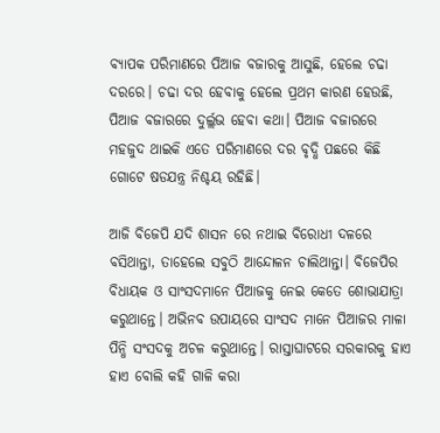ବ୍ୟାପକ ପରିମାଣରେ ପିଆଜ ବଜାରକୁ ଆସୁଛି, ହେଲେ ଚଢା ଦରରେ। ଚଢା ଦର ହେବାକୁ ହେଲେ ପ୍ରଥମ କାରଣ ହେଉଛି, ପିଆଜ ବଜାରରେ ଦୁର୍ଲ୍ଲଭ ହେବା କଥା। ପିଆଜ ବଜାରରେ ମହଜୁଦ ଥାଇକି ଏତେ ପରିମାଣରେ ଦର ବୃଦ୍ଧି ପଛରେ କିଛି ଗୋଟେ ଷଡଯନ୍ତ୍ର ନିଶ୍ଚୟ ରହିଛି।

ଆଜି ବିଜେପି ଯଦି ଶାସନ ରେ ନଥାଇ ବିରୋଧୀ ଦଳରେ ବସିଥାନ୍ତା, ତାହେଲେ ସବୁଠି ଆନ୍ଦୋଳନ ଚାଲିଥାନ୍ତା। ବିଜେପିର ବିଧାୟକ ଓ ସାଂସଦମାନେ ପିଆଜକୁ ନେଇ କେତେ ଶୋଭାଯାତ୍ରା କରୁଥାନ୍ତେ। ଅଭିନବ ଉପାୟରେ ସାଂସଦ ମାନେ ପିଆଜର ମାଳା ପିନ୍ଧି ସଂସଦକୁ ଅଚଳ କରୁଥାନ୍ତେ। ରାସ୍ତାଘାଟରେ ସରକାରକୁ ହାଏ ହାଏ ବୋଲି କହି ଗାଳି କରା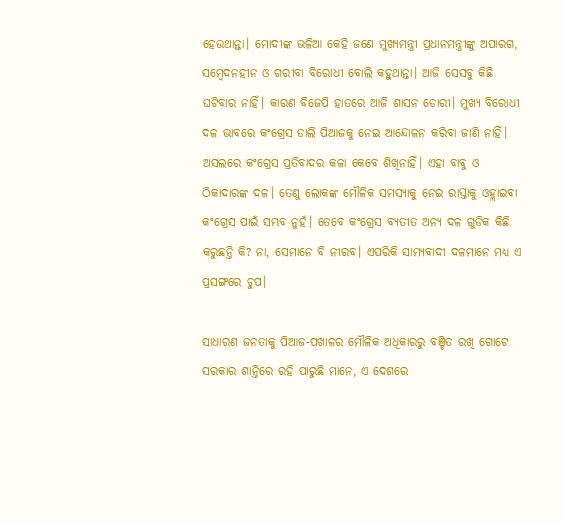ହେଉଥାନ୍ତା। ମୋଦୀଙ୍କ ଭଳିଆ କେହି ଜଣେ ମୁଖ୍ୟମନ୍ତ୍ରୀ ପ୍ରଧାନମନ୍ତ୍ରୀଙ୍କୁ ଅପାରଗ, ସମ୍ବେଦନହୀନ ଓ ଗରୀବା ବିରୋଧୀ ବୋଲି କହୁଥାନ୍ତା। ଆଜି ସେସବୁ କିଛି ଘଟିବାର ନାହିଁ। କାରଣ ବିଜେପି ହାତରେ ଆଜି ଶାସନ ଡୋରୀ। ମୁଖ୍ୟ ବିରୋଧୀ ଦଳ ଭାବରେ କଂଗ୍ରେସ ଡାଲି ପିଆଜକୁ ନେଇ ଆନ୍ଦୋଳନ କରିବା ଜାଣି ନାହିଁ। ଅସଲରେ କଂଗ୍ରେସ ପ୍ରତିବାଦର କଳା କେବେ ଶିଖିନାହିଁ। ଏହା ବାବୁ ଓ ଠିକାଦାରଙ୍କ ଦଳ। ତେଣୁ ଲୋକଙ୍କ ମୌଳିକ ସମସ୍ୟାକୁ ନେଇ ରାସ୍ତାକୁ ଓହ୍ଲାଇବା କଂଗ୍ରେସ ପାଇଁ ସମ୍ଭବ ନୁହଁ। ତେବେ କଂଗ୍ରେସ ବ୍ୟତୀତ ଅନ୍ୟ ଦଳ ଗୁଡିକ କିଛି କରୁଛନ୍ତି କି? ନା, ସେମାନେ ବି ନୀରବ। ଏପରିକି ସାମ୍ୟବାଦୀ ଦଳମାନେ ମଧ୍ୟ ଏ ପ୍ରସଙ୍ଗରେ ଚୁପ।

ସାଧାରଣ ଜନତାକୁ ପିଆଜ-ପଖାଳର ମୌଳିକ ଅଧିକାରରୁ ବଞ୍ଚିତ ରଖି ଗୋଟେ ସରକାର ଶାନ୍ତିରେ ରହି ପାରୁଛି ମାନେ, ଏ ଦେଶରେ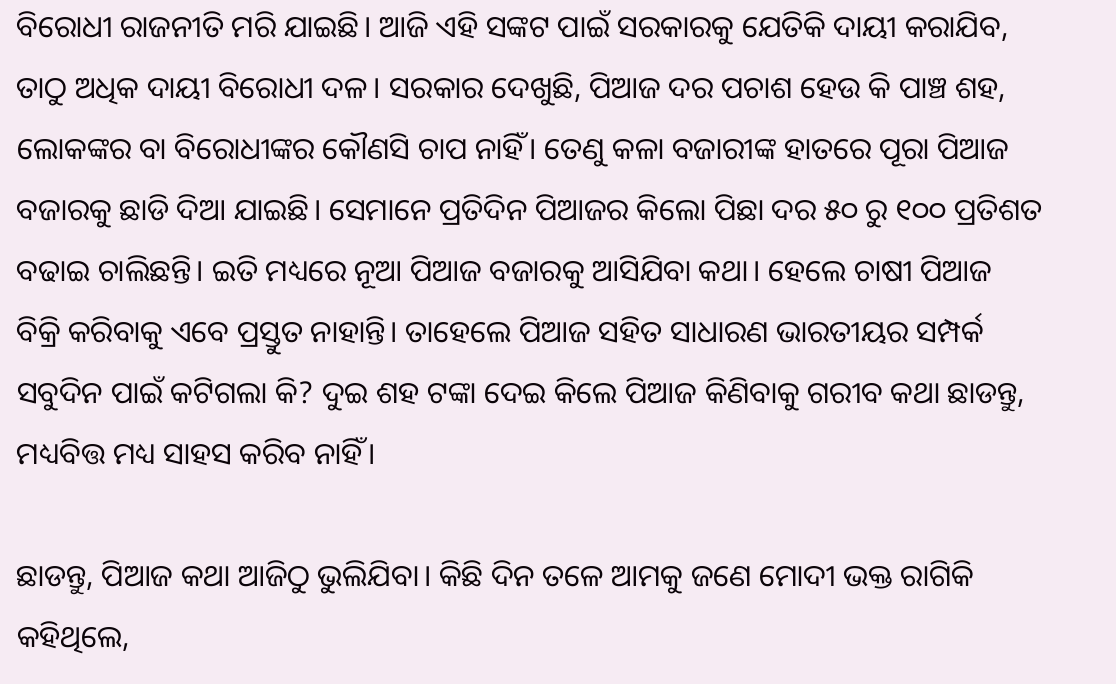ବିରୋଧୀ ରାଜନୀତି ମରି ଯାଇଛି। ଆଜି ଏହି ସଙ୍କଟ ପାଇଁ ସରକାରକୁ ଯେତିକି ଦାୟୀ କରାଯିବ, ତାଠୁ ଅଧିକ ଦାୟୀ ବିରୋଧୀ ଦଳ। ସରକାର ଦେଖୁଛି, ପିଆଜ ଦର ପଚାଶ ହେଉ କି ପାଞ୍ଚ ଶହ, ଲୋକଙ୍କର ବା ବିରୋଧୀଙ୍କର କୌଣସି ଚାପ ନାହିଁ। ତେଣୁ କଳା ବଜାରୀଙ୍କ ହାତରେ ପୂରା ପିଆଜ ବଜାରକୁ ଛାଡି ଦିଆ ଯାଇଛି। ସେମାନେ ପ୍ରତିଦିନ ପିଆଜର କିଲୋ ପିଛା ଦର ୫୦ ରୁ ୧୦୦ ପ୍ରତିଶତ ବଢାଇ ଚାଲିଛନ୍ତି। ଇତି ମଧ୍ୟରେ ନୂଆ ପିଆଜ ବଜାରକୁ ଆସିଯିବା କଥା। ହେଲେ ଚାଷୀ ପିଆଜ ବିକ୍ରି କରିବାକୁ ଏବେ ପ୍ରସ୍ତୁତ ନାହାନ୍ତି। ତାହେଲେ ପିଆଜ ସହିତ ସାଧାରଣ ଭାରତୀୟର ସମ୍ପର୍କ ସବୁଦିନ ପାଇଁ କଟିଗଲା କି? ଦୁଇ ଶହ ଟଙ୍କା ଦେଇ କିଲେ ପିଆଜ କିଣିବାକୁ ଗରୀବ କଥା ଛାଡନ୍ତୁ, ମଧ୍ୟବିତ୍ତ ମଧ୍ୟ ସାହସ କରିବ ନାହିଁ।

ଛାଡନ୍ତୁ, ପିଆଜ କଥା ଆଜିଠୁ ଭୁଲିଯିବା। କିଛି ଦିନ ତଳେ ଆମକୁ ଜଣେ ମୋଦୀ ଭକ୍ତ ରାଗିକି କହିଥିଲେ,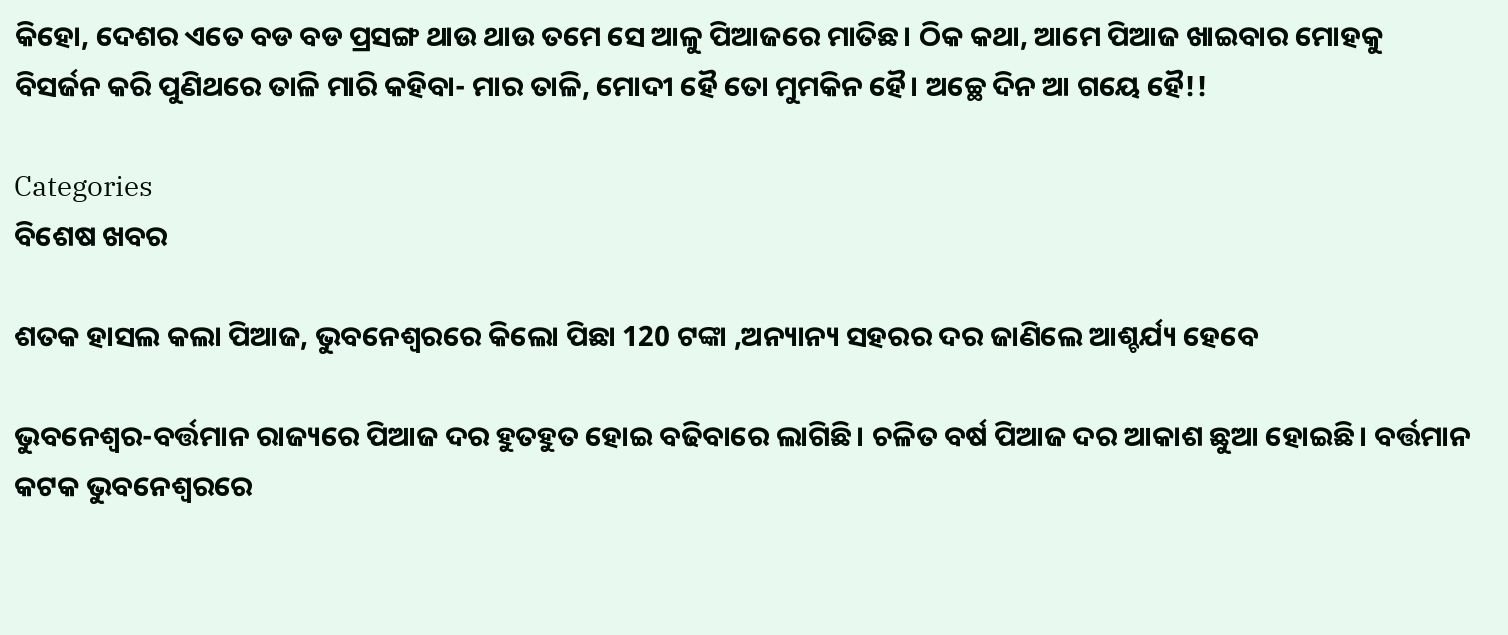କିହୋ, ଦେଶର ଏତେ ବଡ ବଡ ପ୍ରସଙ୍ଗ ଥାଉ ଥାଉ ତମେ ସେ ଆଳୁ ପିଆଜରେ ମାତିଛ। ଠିକ କଥା, ଆମେ ପିଆଜ ଖାଇବାର ମୋହକୁ ବିସର୍ଜନ କରି ପୁଣିଥରେ ତାଳି ମାରି କହିବା- ମାର ତାଳି, ମୋଦୀ ହୈ ତୋ ମୁମକିନ ହୈ। ଅଚ୍ଛେ ଦିନ ଆ ଗୟେ ହୈ!!

Categories
ବିଶେଷ ଖବର

ଶତକ ହାସଲ କଲା ପିଆଜ, ଭୁବନେଶ୍ବରରେ କିଲୋ ପିଛା 120 ଟଙ୍କା ,ଅନ୍ୟାନ୍ୟ ସହରର ଦର ଜାଣିଲେ ଆଶ୍ଚର୍ଯ୍ୟ ହେବେ

ଭୁବନେଶ୍ବର-ବର୍ତ୍ତମାନ ରାଜ୍ୟରେ ପିଆଜ ଦର ହୁତହୁତ ହୋଇ ବଢିବାରେ ଲାଗିଛି। ଚଳିତ ବର୍ଷ ପିଆଜ ଦର ଆକାଶ ଛୁଆ ହୋଇଛି। ବର୍ତ୍ତମାନ କଟକ ଭୁବନେଶ୍ବରରେ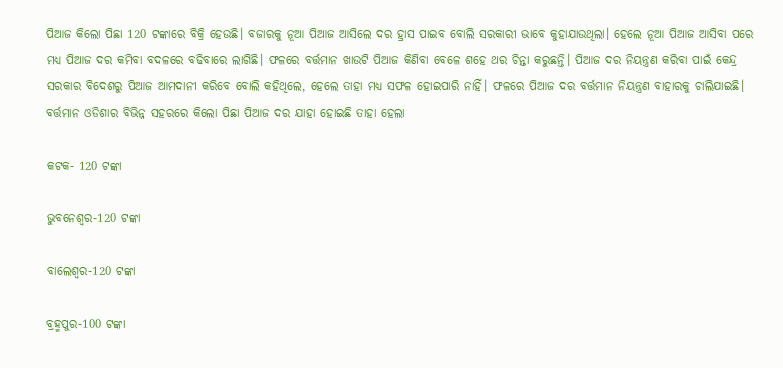ପିଆଜ କିଲୋ ପିଛା 120 ଟଙ୍କାରେ ବିକ୍ରି ହେଉଛି। ବଜାରକୁ ନୂଆ ପିଆଜ ଆସିଲେ ଦର ହ୍ରାସ ପାଇବ ବୋଲି ସରକାରୀ ଭାବେ କୁହାଯାଉଥିଲା। ହେଲେ ନୂଆ ପିଆଜ ଆସିବା ପରେ ମଧ୍ୟ ପିଆଜ ଦର କମିବା ବଦଳରେ ବଢିବାରେ ଲାଗିଛି। ଫଳରେ ବର୍ତ୍ତମାନ ଖାଉଟି ପିଆଜ କିଣିବା ବେଳେ ଶହେ ଥର ଚିନ୍ତା କରୁଛନ୍ତି। ପିଆଜ ଦର ନିୟନ୍ତ୍ରଣ କରିବା ପାଇଁ କେନ୍ଦ୍ର ସରକାର ବିଦେଶରୁ ପିଆଜ ଆମଦାନୀ କରିବେ ବୋଲି କହିଥିଲେ, ହେଲେ ତାହା ମଧ୍ୟ ସଫଳ ହୋଇପାରି ନାହିଁ। ଫଳରେ ପିଆଜ ଦର ବର୍ତ୍ତମାନ ନିୟନ୍ତ୍ରଣ ବାହାରକୁ ଚାଲିଯାଇଛି। ବର୍ତ୍ତମାନ ଓଡିଶାର ବିଭିନ୍ନ ସହରରେ କିଲୋ ପିଛା ପିଆଜ ଦର ଯାହା ହୋଇଛି ତାହା ହେଲା

କଟକ- 120 ଟଙ୍କା

ଭୁବନେଶ୍ବର-120 ଟଙ୍କା

ବାଲେଶ୍ବର-120 ଟଙ୍କା

ବ୍ରହ୍ମପୁର-100 ଟଙ୍କା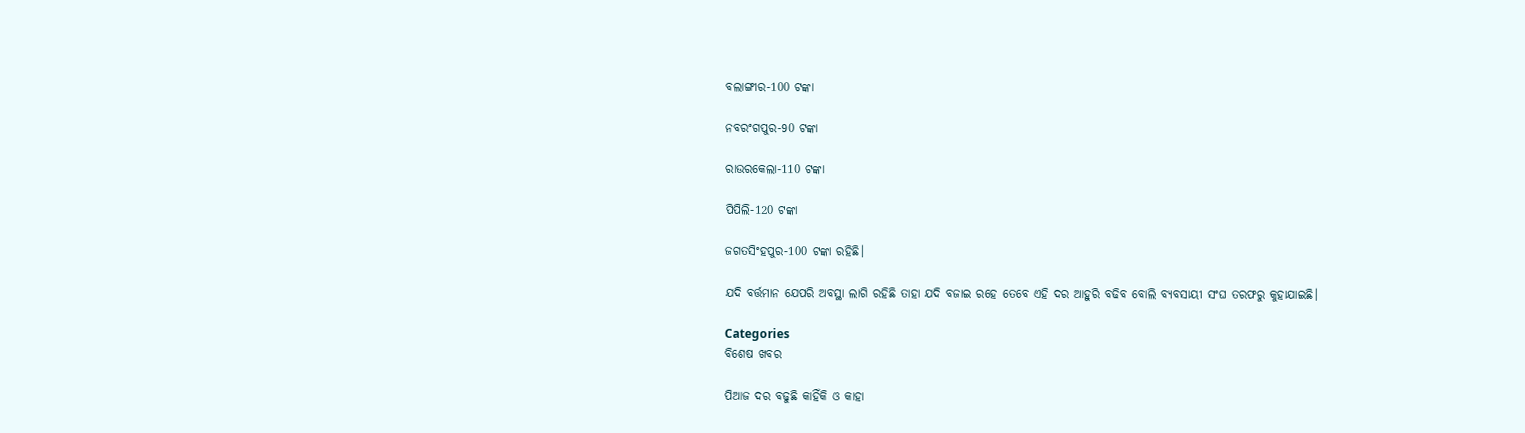ବଲାଙ୍ଗୀର-100 ଟଙ୍କା

ନବରଂଗପୁର-90 ଟଙ୍କା

ରାଉରକେଲା-110 ଟଙ୍କା

ପିପିଲି-120 ଟଙ୍କା

ଜଗତସିଂହପୁର-100 ଟଙ୍କା ରହିଛି।

ଯଦି ବର୍ତ୍ତମାନ ଯେପରି ଅବସ୍ଥା ଲାଗି ରହିଛି ତାହା ଯଦି ବଜାଇ ରହେ ତେବେ ଏହି ଦର ଆହୁରି ବଢିବ ବୋଲି ବ୍ୟବସାୟୀ ସଂଘ ତରଫରୁ କୁହାଯାଇଛି।

Categories
ବିଶେଷ ଖବର

ପିଆଜ ଦର ବଢୁଛି କାହିଁକି ଓ କାହା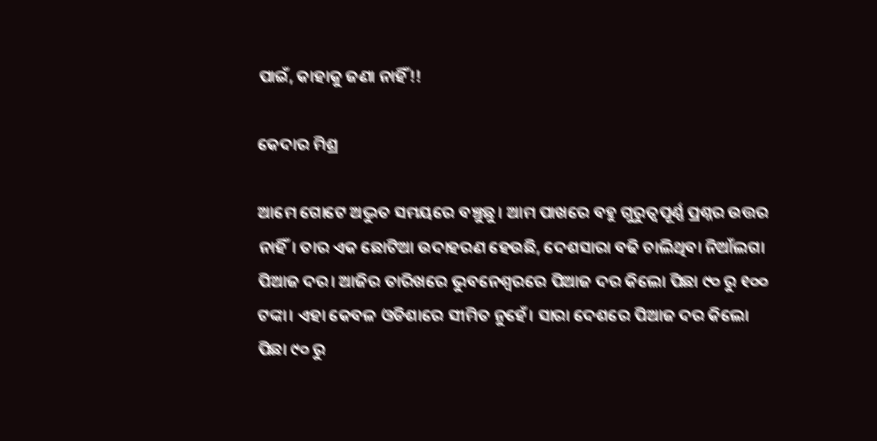ପାଇଁ, କାହାକୁ ଜଣା ନାହିଁ!!

କେଦାର ମିଶ୍ର

ଆମେ ଗୋଟେ ଅଦ୍ଭୁତ ସମୟରେ ବଞ୍ଚୁଛୁ। ଆମ ପାଖରେ ବହୁ ଗୁରୁତ୍ୱପୂର୍ଣ୍ଣ ପ୍ରଶ୍ନର ଉତ୍ତର ନାହିଁ। ତାର ଏକ ଛୋଟିଆ ଉଦାହରଣ ହେଉଛି, ଦେଶସାରା ବଢି ଚାଲିଥିବା ନିଆଁଲଗା ପିଆଜ ଦର। ଆଜିର ତାରିଖରେ ଭୁବନେଶ୍ବରରେ ପିଆଜ ଦର କିଲୋ ପିଛା ୯୦ ରୁ ୧୦୦ ଟଙ୍କା। ଏହା କେବଳ ଓଡିଶାରେ ସୀମିତ ନୁହେଁ। ସାରା ଦେଶରେ ପିଆଜ ଦର କିଲୋ ପିଛା ୯୦ ରୁ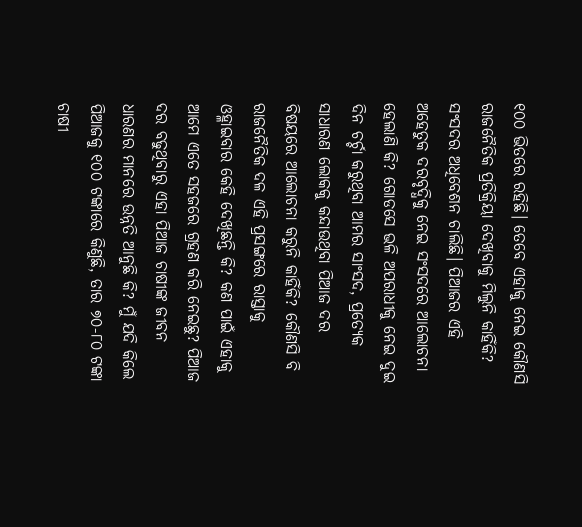୧୦୦ ଭିତରେ ରହିଛି। ତେବେ ଏହାକୁ ନେଇ କୌଣସି ରାଜନୈତିକ ପ୍ରତିକ୍ରିୟା ଦେଖିବାକୁ ମିଲୁନି କାହିଁକି? ସଂସଦର ଅଧିବେଶନ ଚାଲିଛି। ପିଆଜର ଏହି ଅହେତୁକ ଦରବୃଦ୍ଧିକୁ ନେଇ ସଂସଦରେ ଆଲୋଚନା ହେଲାଣି କି? ଗୋଡସେ ଭଳି ଅପରାଧୀକୁ ନେଇ ଦୁଇ ଦିନ ଚର୍ଚ୍ଚା କରୁଥିବା ଆମର ସାଂସଦ, ପ୍ରତ୍ୟେକ ସାଧାରଣ ଲୋକକୁ କନ୍ଦାଉଥିବା ପିଆଜ ଦର ବିଷୟରେ ଆଲୋଚନା କରୁନି କାହିଁକି? କୌଣସି ବି ରାଜନୈତିକ ଦଳ ଏହି ପ୍ରସଙ୍ଗରେ ରାସ୍ତାକୁ ଓହ୍ଳାଇବାର କେହି ଦେଖିଛନ୍ତି କି? କଣ ପାଇଁ ଏହାକୁ ଆମେ ଏତେ ସହଜରେ ଗ୍ରହଣ କରି ନେଇଛୁ? ପିଆଜ ଦର ବଢୁଥିବାରୁ ଏହା ପିଆଜ ଚାଷୀଙ୍କ ଜୀବନ ଧାରଣର ମାନରେ ଉନ୍ନତି ଆନୁଛି କି? ମୁଁ ଯଦି କିଲେ ପିଆଜକୁ ୧୦୦ ଟଙ୍କାରେ କିଣୁଛି, ତାର ୭୦-୮୦ ଟଙ୍କା ଚାଷୀ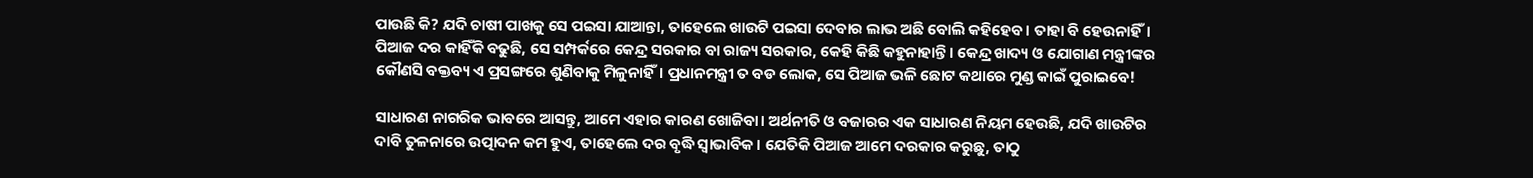ପାଉଛି କି? ଯଦି ଚାଷୀ ପାଖକୁ ସେ ପଇସା ଯାଆନ୍ତା, ତାହେଲେ ଖାଉଟି ପଇସା ଦେବାର ଲାଭ ଅଛି ବୋଲି କହିହେବ। ତାହା ବି ହେଉନାହିଁ। ପିଆଜ ଦର କାହିଁକି ବଢୁଛି, ସେ ସମ୍ପର୍କରେ କେନ୍ଦ୍ର ସରକାର ବା ରାଜ୍ୟ ସରକାର, କେହି କିଛି କହୁନାହାନ୍ତି। କେନ୍ଦ୍ର ଖାଦ୍ୟ ଓ ଯୋଗାଣ ମନ୍ତ୍ରୀଙ୍କର କୌଣସି ବକ୍ତବ୍ୟ ଏ ପ୍ରସଙ୍ଗରେ ଶୁଣିବାକୁ ମିଳୁନାହିଁ। ପ୍ରଧାନମନ୍ତ୍ରୀ ତ ବଡ ଲୋକ, ସେ ପିଆଜ ଭଳି ଛୋଟ କଥାରେ ମୁଣ୍ଡ କାଇଁ ପୁରାଇବେ!

ସାଧାରଣ ନାଗରିକ ଭାବରେ ଆସନ୍ତୁ, ଆମେ ଏହାର କାରଣ ଖୋଜିବା। ଅର୍ଥନୀତି ଓ ବଜାରର ଏକ ସାଧାରଣ ନିୟମ ହେଉଛି, ଯଦି ଖାଉଟିର ଦାବି ତୁଳନାରେ ଉତ୍ପାଦନ କମ ହୁଏ, ତାହେଲେ ଦର ବୃଦ୍ଧି ସ୍ଵାଭାବିକ। ଯେତିକି ପିଆଜ ଆମେ ଦରକାର କରୁଛୁ, ତାଠୁ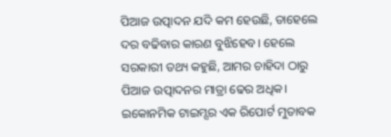ପିଆଜ ଉତ୍ପାଦନ ଯଦି କମ ହେଉଛି, ତାହେଲେ ଦର ବଢିବାର କାରଣ ବୁଝିହେବ। ହେଲେ ସରକାରୀ ତଥ୍ୟ କହୁଛି, ଆମର ଚାହିଦା ଠାରୁ ପିଆଜ ଉତ୍ପାଦନର ମାତ୍ରା ଢେର ଅଧିକ। ଇକୋନମିକ ଟାଇମ୍ସର ଏକ ରିପୋର୍ଟ ମୁତାବକ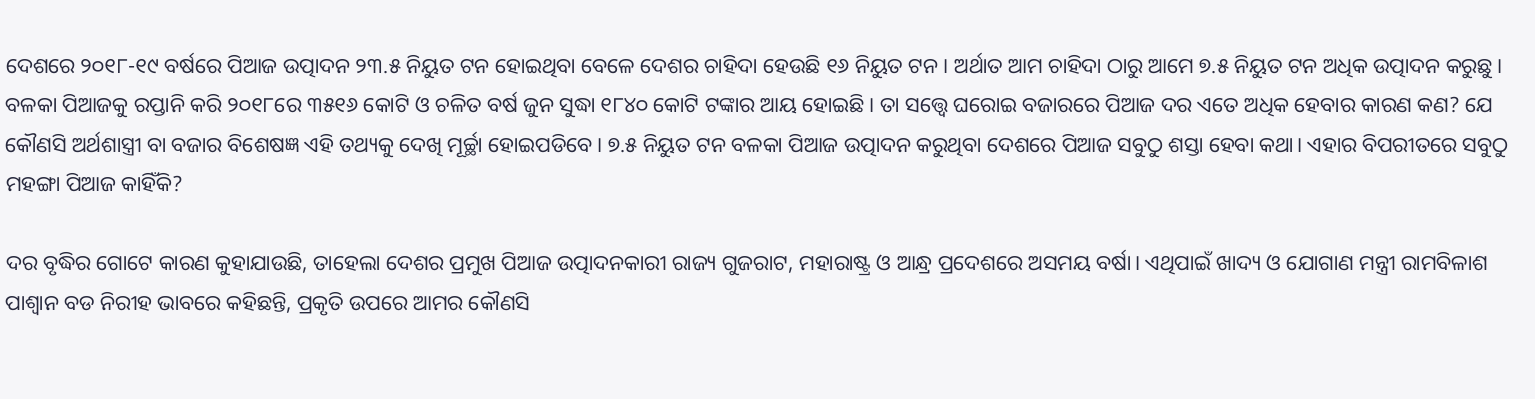ଦେଶରେ ୨୦୧୮-୧୯ ବର୍ଷରେ ପିଆଜ ଉତ୍ପାଦନ ୨୩.୫ ନିୟୁତ ଟନ ହୋଇଥିବା ବେଳେ ଦେଶର ଚାହିଦା ହେଉଛି ୧୬ ନିୟୁତ ଟନ। ଅର୍ଥାତ ଆମ ଚାହିଦା ଠାରୁ ଆମେ ୭.୫ ନିୟୁତ ଟନ ଅଧିକ ଉତ୍ପାଦନ କରୁଛୁ। ବଳକା ପିଆଜକୁ ରପ୍ତାନି କରି ୨୦୧୮ରେ ୩୫୧୬ କୋଟି ଓ ଚଳିତ ବର୍ଷ ଜୁନ ସୁଦ୍ଧା ୧୮୪୦ କୋଟି ଟଙ୍କାର ଆୟ ହୋଇଛି। ତା ସତ୍ତ୍ୱେ ଘରୋଇ ବଜାରରେ ପିଆଜ ଦର ଏତେ ଅଧିକ ହେବାର କାରଣ କଣ? ଯେ କୌଣସି ଅର୍ଥଶାସ୍ତ୍ରୀ ବା ବଜାର ବିଶେଷଜ୍ଞ ଏହି ତଥ୍ୟକୁ ଦେଖି ମୂର୍ଚ୍ଛା ହୋଇପଡିବେ। ୭.୫ ନିୟୁତ ଟନ ବଳକା ପିଆଜ ଉତ୍ପାଦନ କରୁଥିବା ଦେଶରେ ପିଆଜ ସବୁଠୁ ଶସ୍ତା ହେବା କଥା। ଏହାର ବିପରୀତରେ ସବୁଠୁ ମହଙ୍ଗା ପିଆଜ କାହିଁକି?

ଦର ବୃଦ୍ଧିର ଗୋଟେ କାରଣ କୁହାଯାଉଛି, ତାହେଲା ଦେଶର ପ୍ରମୁଖ ପିଆଜ ଉତ୍ପାଦନକାରୀ ରାଜ୍ୟ ଗୁଜରାଟ, ମହାରାଷ୍ଟ୍ର ଓ ଆନ୍ଧ୍ର ପ୍ରଦେଶରେ ଅସମୟ ବର୍ଷା। ଏଥିପାଇଁ ଖାଦ୍ୟ ଓ ଯୋଗାଣ ମନ୍ତ୍ରୀ ରାମବିଳାଶ ପାଶ୍ଵାନ ବଡ ନିରୀହ ଭାବରେ କହିଛନ୍ତି, ପ୍ରକୃତି ଉପରେ ଆମର କୌଣସି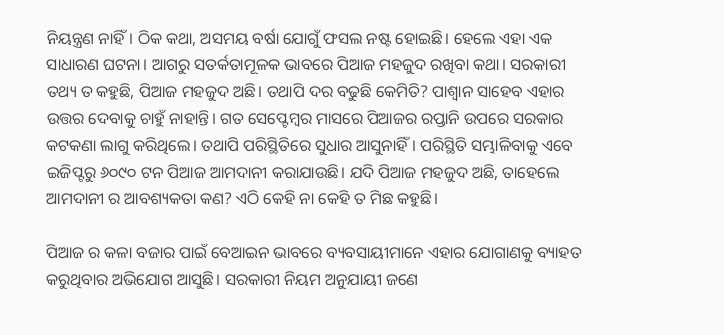ନିୟନ୍ତ୍ରଣ ନାହିଁ। ଠିକ କଥା, ଅସମୟ ବର୍ଷା ଯୋଗୁଁ ଫସଲ ନଷ୍ଟ ହୋଇଛି। ହେଲେ ଏହା ଏକ ସାଧାରଣ ଘଟନା। ଆଗରୁ ସତର୍କତାମୂଳକ ଭାବରେ ପିଆଜ ମହଜୁଦ ରଖିବା କଥା। ସରକାରୀ ତଥ୍ୟ ତ କହୁଛି, ପିଆଜ ମହଜୁଦ ଅଛି। ତଥାପି ଦର ବଢୁଛି କେମିତି? ପାଶ୍ୱାନ ସାହେବ ଏହାର ଉତ୍ତର ଦେବାକୁ ଚାହୁଁ ନାହାନ୍ତି। ଗତ ସେପ୍ଟେମ୍ବର ମାସରେ ପିଆଜର ରପ୍ତାନି ଉପରେ ସରକାର କଟକଣା ଲାଗୁ କରିଥିଲେ। ତଥାପି ପରିସ୍ଥିତିରେ ସୁଧାର ଆସୁନାହିଁ। ପରିସ୍ଥିତି ସମ୍ଭାଳିବାକୁ ଏବେ ଇଜିପ୍ଟରୁ ୬୦୯୦ ଟନ ପିଆଜ ଆମଦାନୀ କରାଯାଉଛି। ଯଦି ପିଆଜ ମହଜୁଦ ଅଛି, ତାହେଲେ ଆମଦାନୀ ର ଆବଶ୍ୟକତା କଣ? ଏଠି କେହି ନା କେହି ତ ମିଛ କହୁଛି।

ପିଆଜ ର କଳା ବଜାର ପାଇଁ ବେଆଇନ ଭାବରେ ବ୍ୟବସାୟୀମାନେ ଏହାର ଯୋଗାଣକୁ ବ୍ୟାହତ କରୁଥିବାର ଅଭିଯୋଗ ଆସୁଛି। ସରକାରୀ ନିୟମ ଅନୁଯାୟୀ ଜଣେ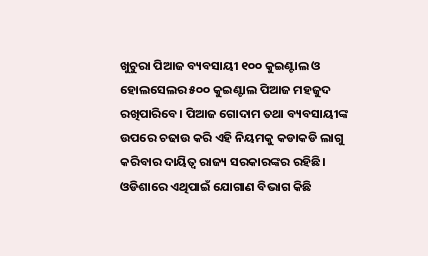ଖୁଚୁରା ପିଆଜ ବ୍ୟବସାୟୀ ୧୦୦ କୁଇଣ୍ଟାଲ ଓ ହୋଲସେଲର ୫୦୦ କୁଇଣ୍ଟାଲ ପିଆଜ ମହଜୁଦ ରଖିପାରିବେ। ପିଆଜ ଗୋଦାମ ତଥା ବ୍ୟବସାୟୀଙ୍କ ଉପରେ ଚଢାଉ କରି ଏହି ନିୟମକୁ କଡାକଡି ଲାଗୁ କରିବାର ଦାୟିତ୍ଵ ରାଜ୍ୟ ସରକାରଙ୍କର ରହିଛି। ଓଡିଶାରେ ଏଥିପାଇଁ ଯୋଗାଣ ବିଭାଗ କିଛି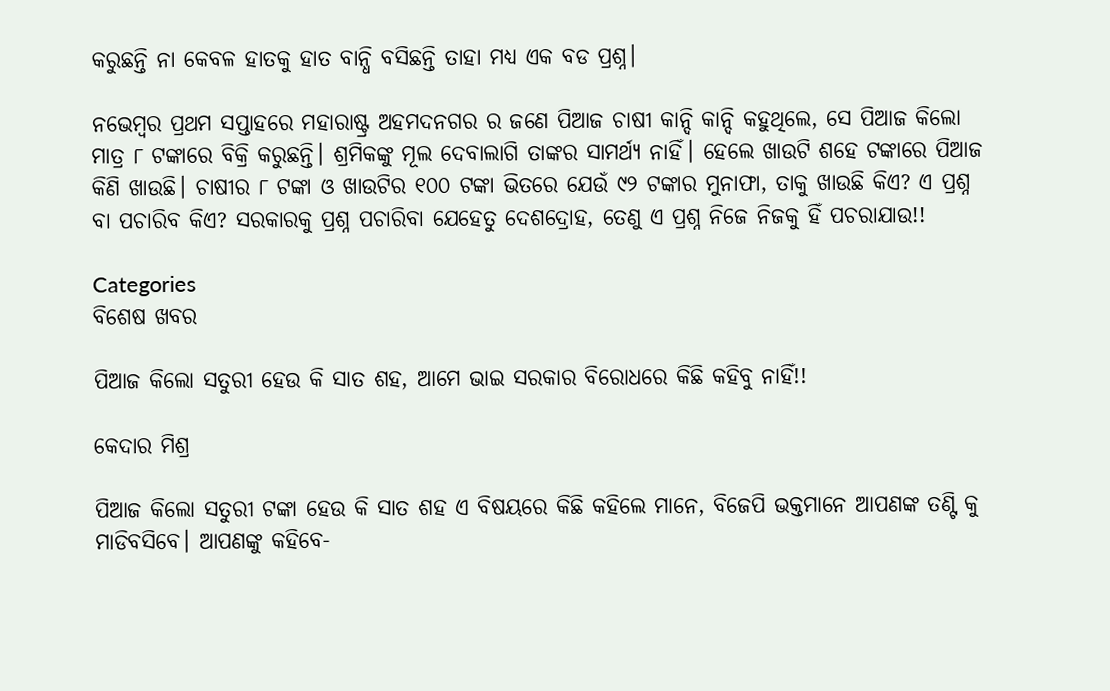କରୁଛନ୍ତି ନା କେବଳ ହାତକୁ ହାତ ବାନ୍ଧି ବସିଛନ୍ତି ତାହା ମଧ୍ୟ ଏକ ବଡ ପ୍ରଶ୍ନ।

ନଭେମ୍ବର ପ୍ରଥମ ସପ୍ତାହରେ ମହାରାଷ୍ଟ୍ର ଅହମଦନଗର ର ଜଣେ ପିଆଜ ଚାଷୀ କାନ୍ଦି କାନ୍ଦି କହୁଥିଲେ, ସେ ପିଆଜ କିଲୋ ମାତ୍ର ୮ ଟଙ୍କାରେ ବିକ୍ରି କରୁଛନ୍ତି। ଶ୍ରମିକଙ୍କୁ ମୂଲ ଦେବାଲାଗି ତାଙ୍କର ସାମର୍ଥ୍ୟ ନାହିଁ। ହେଲେ ଖାଉଟି ଶହେ ଟଙ୍କାରେ ପିଆଜ କିଣି ଖାଉଛି। ଚାଷୀର ୮ ଟଙ୍କା ଓ ଖାଉଟିର ୧୦୦ ଟଙ୍କା ଭିତରେ ଯେଉଁ ୯୨ ଟଙ୍କାର ମୁନାଫା, ତାକୁ ଖାଉଛି କିଏ? ଏ ପ୍ରଶ୍ନ ବା ପଚାରିବ କିଏ? ସରକାରକୁ ପ୍ରଶ୍ନ ପଚାରିବା ଯେହେତୁ ଦେଶଦ୍ରୋହ, ତେଣୁ ଏ ପ୍ରଶ୍ନ ନିଜେ ନିଜକୁ ହିଁ ପଚରାଯାଉ!!

Categories
ବିଶେଷ ଖବର

ପିଆଜ କିଲୋ ସତୁରୀ ହେଉ କି ସାତ ଶହ, ଆମେ ଭାଇ ସରକାର ବିରୋଧରେ କିଛି କହିବୁ ନାହିଁ!!

କେଦାର ମିଶ୍ର

ପିଆଜ କିଲୋ ସତୁରୀ ଟଙ୍କା ହେଉ କି ସାତ ଶହ ଏ ବିଷୟରେ କିଛି କହିଲେ ମାନେ, ବିଜେପି ଭକ୍ତମାନେ ଆପଣଙ୍କ ତଣ୍ଟି କୁ ମାଡିବସିବେ। ଆପଣଙ୍କୁ କହିବେ-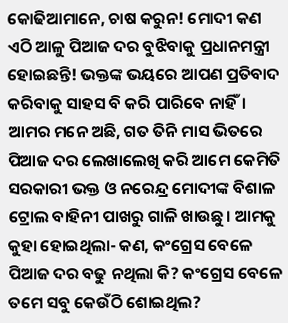କୋଢିଆମାନେ, ଚାଷ କରୁନ! ମୋଦୀ କଣ ଏଠି ଆଳୁ ପିଆଜ ଦର ବୁଝିବାକୁ ପ୍ରଧାନମନ୍ତ୍ରୀ ହୋଇଛନ୍ତି! ଭକ୍ତଙ୍କ ଭୟରେ ଆପଣ ପ୍ରତିବାଦ କରିବାକୁ ସାହସ ବି କରି ପାରିବେ ନାହିଁ।  ଆମର ମନେ ଅଛି, ଗତ ତିନି ମାସ ଭିତରେ  ପିଆଜ ଦର ଲେଖାଲେଖି କରି ଆମେ କେମିତି ସରକାରୀ ଭକ୍ତ ଓ ନରେନ୍ଦ୍ର ମୋଦୀଙ୍କ ବିଶାଳ ଟ୍ରୋଲ ବାହିନୀ ପାଖରୁ ଗାଳି ଖାଉଛୁ। ଆମକୁ କୁହା ହୋଇଥିଲା- କଣ, କଂଗ୍ରେସ ବେଳେ ପିଆଜ ଦର ବଢୁ ନଥିଲା କି? କଂଗ୍ରେସ ବେଳେ ତମେ ସବୁ କେଉଁଠି ଶୋଇଥିଲ?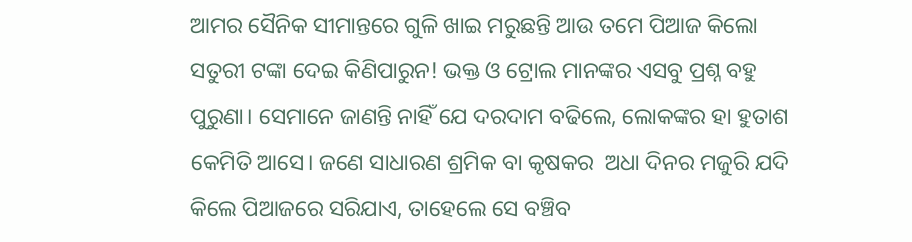ଆମର ସୈନିକ ସୀମାନ୍ତରେ ଗୁଳି ଖାଇ ମରୁଛନ୍ତି ଆଉ ତମେ ପିଆଜ କିଲୋ ସତୁରୀ ଟଙ୍କା ଦେଇ କିଣିପାରୁନ! ଭକ୍ତ ଓ ଟ୍ରୋଲ ମାନଙ୍କର ଏସବୁ ପ୍ରଶ୍ନ ବହୁ ପୁରୁଣା। ସେମାନେ ଜାଣନ୍ତି ନାହିଁ ଯେ ଦରଦାମ ବଢିଲେ, ଲୋକଙ୍କର ହା ହୁତାଶ କେମିତି ଆସେ। ଜଣେ ସାଧାରଣ ଶ୍ରମିକ ବା କୃଷକର  ଅଧା ଦିନର ମଜୁରି ଯଦି କିଲେ ପିଆଜରେ ସରିଯାଏ, ତାହେଲେ ସେ ବଞ୍ଚିବ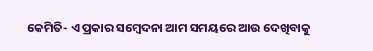କେମିତି- ଏ ପ୍ରକାର ସମ୍ବେଦନା ଆମ ସମୟରେ ଆଉ ଦେଖିବାକୁ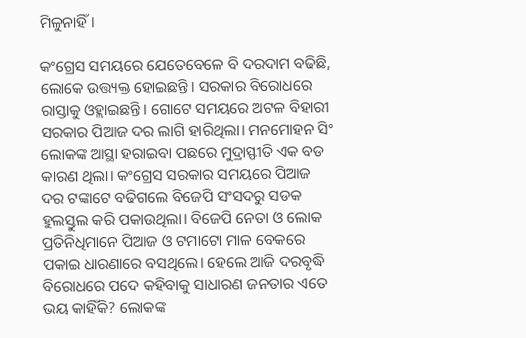ମିଳୁନାହିଁ।

କଂଗ୍ରେସ ସମୟରେ ଯେତେବେଳେ ବି ଦରଦାମ ବଢିଛି, ଲୋକେ ଉତ୍ତ୍ୟକ୍ତ ହୋଇଛନ୍ତି। ସରକାର ବିରୋଧରେ ରାସ୍ତାକୁ ଓହ୍ଲାଇଛନ୍ତି। ଗୋଟେ ସମୟରେ ଅଟଳ ବିହାରୀ ସରକାର ପିଆଜ ଦର ଲାଗି ହାରିଥିଲା। ମନମୋହନ ସିଂ ଲୋକଙ୍କ ଆସ୍ଥା ହରାଇବା ପଛରେ ମୁଦ୍ରାସ୍ଫୀତି ଏକ ବଡ କାରଣ ଥିଲା। କଂଗ୍ରେସ ସରକାର ସମୟରେ ପିଆଜ ଦର ଟଙ୍କାଟେ ବଢିଗଲେ ବିଜେପି ସଂସଦରୁ ସଡକ ହୁଲସ୍ତୁଲ କରି ପକାଉଥିଲା। ବିଜେପି ନେତା ଓ ଲୋକ ପ୍ରତିନିଧିମାନେ ପିଆଜ ଓ ଟମାଟୋ ମାଳ ବେକରେ ପକାଇ ଧାରଣାରେ ବସଥିଲେ। ହେଲେ ଆଜି ଦରବୃଦ୍ଧି ବିରୋଧରେ ପଦେ କହିବାକୁ ସାଧାରଣ ଜନତାର ଏତେ ଭୟ କାହିଁକି? ଲୋକଙ୍କ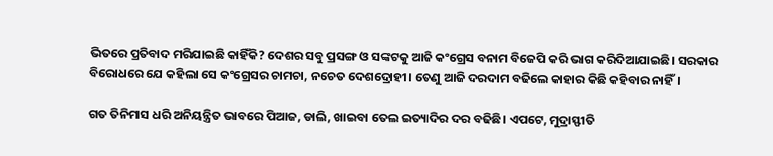ଭିତରେ ପ୍ରତିବାଦ ମରିଯାଇଛି କାହିଁକି? ଦେଶର ସବୁ ପ୍ରସଙ୍ଗ ଓ ସଙ୍କଟକୁ ଆଜି କଂଗ୍ରେସ ବନାମ ବିଜେପି କରି ଭାଗ କରିଦିଆଯାଇଛି। ସରକାର ବିରୋଧରେ ଯେ କହିଲା ସେ କଂଗ୍ରେସର ଚାମଚା, ନଚେତ ଦେଶଦ୍ରୋହୀ। ତେଣୁ ଆଜି ଦରଦାମ ବଢିଲେ କାହାର କିଛି କହିବାର ନାହିଁ।

ଗତ ତିନିମାସ ଧରି ଅନିୟନ୍ତ୍ରିତ ଭାବରେ ପିଆଜ, ଡାଲି, ଖାଇବା ତେଲ ଇତ୍ୟାଦିର ଦର ବଢିଛି। ଏପଟେ, ମୁଦ୍ରାସ୍ଫୀତି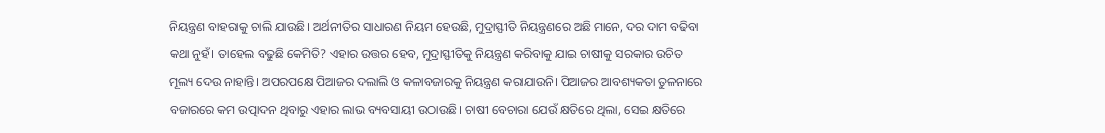ନିୟନ୍ତ୍ରଣ ବାହରାକୁ ଚାଲି ଯାଉଛି। ଅର୍ଥନୀତିର ସାଧାରଣ ନିୟମ ହେଉଛି, ମୁଦ୍ରାସ୍ଫୀତି ନିୟନ୍ତ୍ରଣରେ ଅଛି ମାନେ, ଦର ଦାମ ବଢିବା କଥା ନୁହଁ। ତାହେଲ ବଢୁଛି କେମିତି? ଏହାର ଉତ୍ତର ହେବ, ମୁଦ୍ରାସ୍ଫୀତିକୁ ନିୟନ୍ତ୍ରଣ କରିବାକୁ ଯାଇ ଚାଷୀକୁ ସରକାର ଉଚିତ ମୂଲ୍ୟ ଦେଉ ନାହାନ୍ତି। ଅପରପକ୍ଷେ ପିଆଜର ଦଲାଲି ଓ କଳାବଜାରକୁ ନିୟନ୍ତ୍ରଣ କରାଯାଉନି। ପିଆଜର ଆବଶ୍ୟକତା ତୁଳନାରେ ବଜାରରେ କମ ଉତ୍ପାଦନ ଥିବାରୁ ଏହାର ଲାଭ ବ୍ୟବସାୟୀ ଉଠାଉଛି। ଚାଷୀ ବେଚାରା ଯେଉଁ କ୍ଷତିରେ ଥିଲା, ସେଇ କ୍ଷତିରେ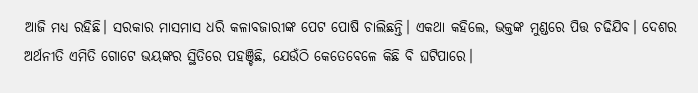ଆଜି ମଧ୍ୟ ରହିଛି। ସରକାର ମାସମାସ ଧରି କଳାବଜାରୀଙ୍କ ପେଟ ପୋଷି ଚାଲିଛନ୍ତି। ଏକଥା କହିଲେ, ଭକ୍ତଙ୍କ ମୁଣ୍ଡରେ ପିତ୍ତ ଚଢିଯିବ। ଦେଶର ଅର୍ଥନୀତି ଏମିତି ଗୋଟେ ଭୟଙ୍କର ସ୍ଥିତିରେ ପହଞ୍ଚିଛି, ଯେଉଁଠି କେତେବେଳେ କିଛି ବି ଘଟିପାରେ।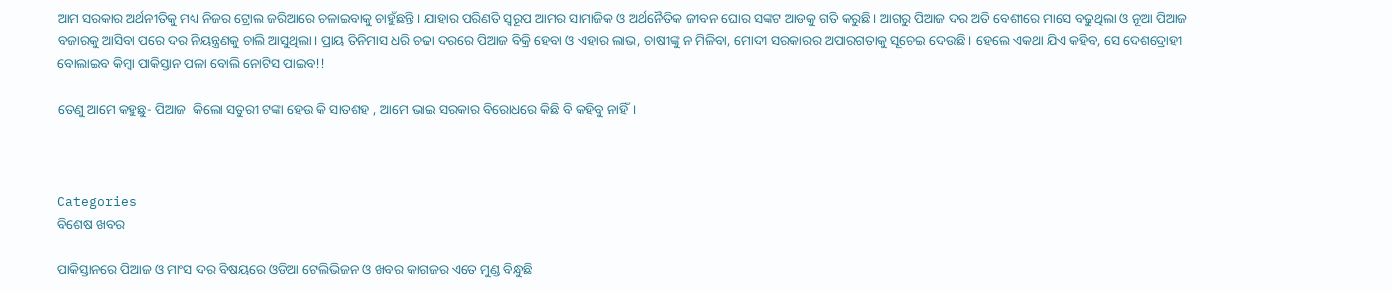ଆମ ସରକାର ଅର୍ଥନୀତିକୁ ମଧ୍ୟ ନିଜର ଟ୍ରୋଲ ଜରିଆରେ ଚଳାଇବାକୁ ଚାହୁଁଛନ୍ତି। ଯାହାର ପରିଣତି ସ୍ଵରୂପ ଆମର ସାମାଜିକ ଓ ଅର୍ଥନୈତିକ ଜୀବନ ଘୋର ସଙ୍କଟ ଆଡକୁ ଗତି କରୁଛି। ଆଗରୁ ପିଆଜ ଦର ଅତି ବେଶୀରେ ମାସେ ବଢୁଥିଲା ଓ ନୂଆ ପିଆଜ ବଜାରକୁ ଆସିବା ପରେ ଦର ନିୟନ୍ତ୍ରଣକୁ ଚାଲି ଆସୁଥିଲା। ପ୍ରାୟ ତିନିମାସ ଧରି ଚଢା ଦରରେ ପିଆଜ ବିକ୍ରି ହେବା ଓ ଏହାର ଲାଭ, ଚାଷୀଙ୍କୁ ନ ମିଳିବା, ମୋଦୀ ସରକାରର ଅପାରଗତାକୁ ସୂଚେଇ ଦେଉଛି। ହେଲେ ଏକଥା ଯିଏ କହିବ, ସେ ଦେଶଦ୍ରୋହୀ ବୋଲାଇବ କିମ୍ବା ପାକିସ୍ତାନ ପଳା ବୋଲି ନୋଟିସ ପାଇବ!!

ତେଣୁ ଆମେ କହୁଛୁ- ପିଆଜ  କିଲୋ ସତୁରୀ ଟଙ୍କା ହେଉ କି ସାତଶହ , ଆମେ ଭାଇ ସରକାର ବିରୋଧରେ କିଛି ବି କହିବୁ ନାହିଁ।



Categories
ବିଶେଷ ଖବର

ପାକିସ୍ତାନରେ ପିଆଜ ଓ ମାଂସ ଦର ବିଷୟରେ ଓଡିଆ ଟେଲିଭିଜନ ଓ ଖବର କାଗଜର ଏତେ ମୁଣ୍ଡ ବିନ୍ଧୁଛି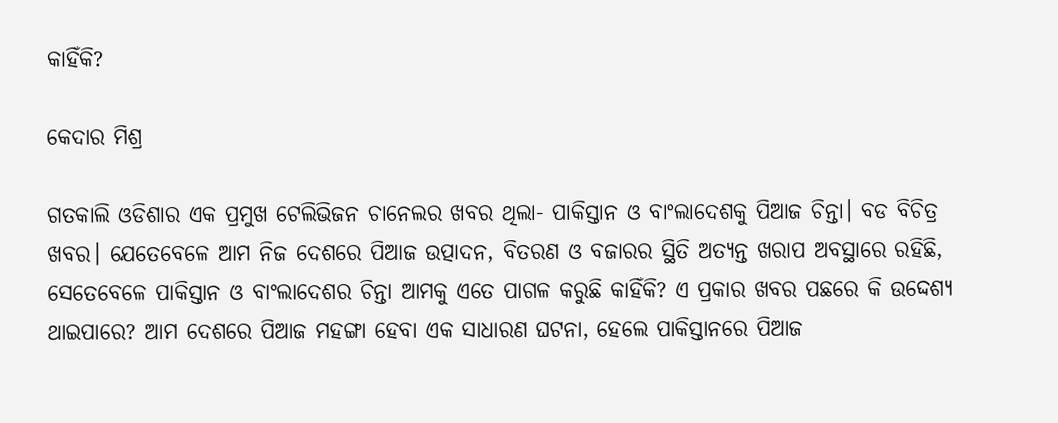କାହିଁକି?

କେଦାର ମିଶ୍ର

ଗତକାଲି ଓଡିଶାର ଏକ ପ୍ରମୁଖ ଟେଲିଭିଜନ ଚାନେଲର ଖବର ଥିଲା- ପାକିସ୍ତାନ ଓ ବାଂଲାଦେଶକୁ ପିଆଜ ଚିନ୍ତା। ବଡ ବିଚିତ୍ର ଖବର। ଯେତେବେଳେ ଆମ ନିଜ ଦେଶରେ ପିଆଜ ଉତ୍ପାଦନ, ବିତରଣ ଓ ବଜାରର ସ୍ଥିତି ଅତ୍ୟନ୍ତ ଖରାପ ଅବସ୍ଥାରେ ରହିଛି, ସେତେବେଳେ ପାକିସ୍ତାନ ଓ ବାଂଲାଦେଶର ଚିନ୍ତା ଆମକୁ ଏତେ ପାଗଳ କରୁଛି କାହିଁକି? ଏ ପ୍ରକାର ଖବର ପଛରେ କି ଉଦ୍ଦେଶ୍ୟ ଥାଇପାରେ? ଆମ ଦେଶରେ ପିଆଜ ମହଙ୍ଗା ହେବା ଏକ ସାଧାରଣ ଘଟନା, ହେଲେ ପାକିସ୍ତାନରେ ପିଆଜ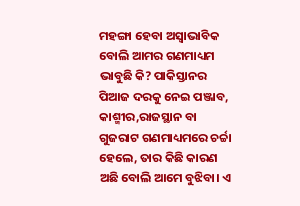ମହଙ୍ଗା ହେବା ଅସ୍ଵାଭାବିକ ବୋଲି ଆମର ଗଣମାଧ୍ୟମ ଭାବୁଛି କି? ପାକିସ୍ତାନର ପିଆଜ ଦରକୁ ନେଇ ପଞ୍ଜାବ, କାଶ୍ମୀର,ରାଜସ୍ଥାନ ବା ଗୁଜରାଟ ଗଣମାଧ୍ୟମରେ ଚର୍ଚ୍ଚା ହେଲେ, ତାର କିଛି କାରଣ ଅଛି ବୋଲି ଆମେ ବୁଝିବା। ଏ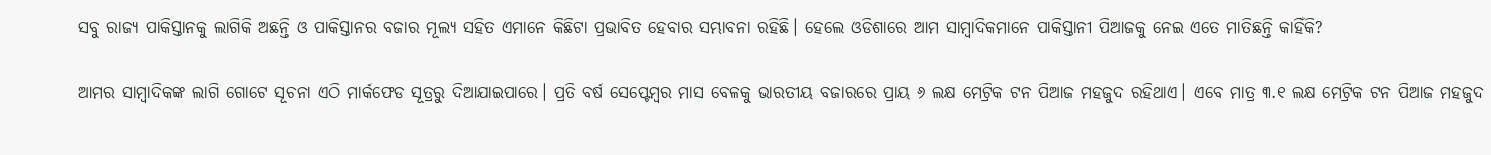ସବୁ ରାଜ୍ୟ ପାକିସ୍ତାନକୁ ଲାଗିକି ଅଛନ୍ତି ଓ ପାକିସ୍ତାନର ବଜାର ମୂଲ୍ୟ ସହିତ ଏମାନେ କିଛିଟା ପ୍ରଭାବିତ ହେବାର ସମ୍ଭାବନା ରହିଛି। ହେଲେ ଓଡିଶାରେ ଆମ ସାମ୍ବାଦିକମାନେ ପାକିସ୍ତାନୀ ପିଆଜକୁ ନେଇ ଏତେ ମାତିଛନ୍ତି କାହିଁକି?

ଆମର ସାମ୍ବାଦିକଙ୍କ ଲାଗି ଗୋଟେ ସୂଚନା ଏଠି ମାର୍କଫେଡ ସୂତ୍ରରୁ ଦିଆଯାଇପାରେ। ପ୍ରତି ବର୍ଷ ସେପ୍ଟେମ୍ବର ମାସ ବେଳକୁ ଭାରତୀୟ ବଜାରରେ ପ୍ରାୟ ୬ ଲକ୍ଷ ମେଟ୍ରିକ ଟନ ପିଆଜ ମହଜୁଦ ରହିଥାଏ। ଏବେ ମାତ୍ର ୩.୧ ଲକ୍ଷ ମେଟ୍ରିକ ଟନ ପିଆଜ ମହଜୁଦ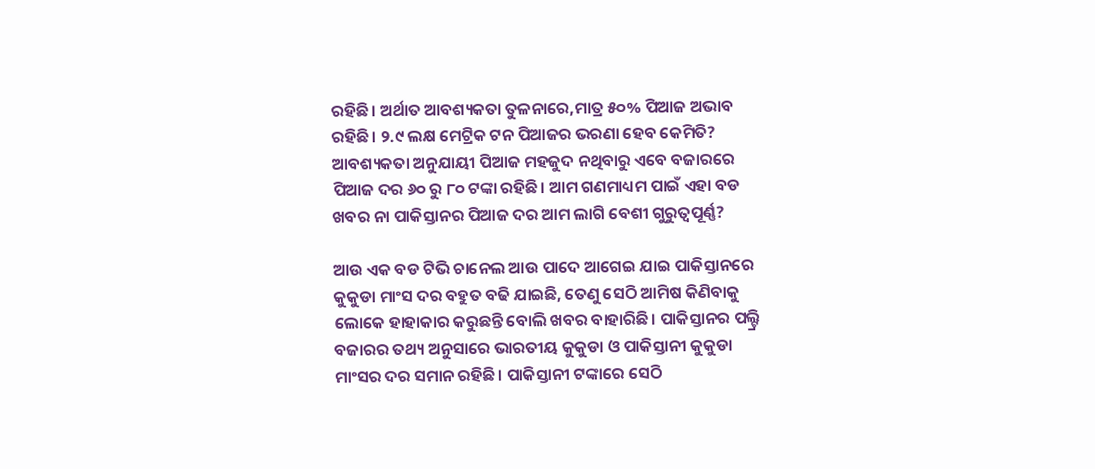ରହିଛି। ଅର୍ଥାତ ଆବଶ୍ୟକତା ତୁଳନାରେ,ମାତ୍ର ୫୦% ପିଆଜ ଅଭାବ ରହିଛି। ୨.୯ ଲକ୍ଷ ମେଟ୍ରିକ ଟନ ପିଆଜର ଭରଣା ହେବ କେମିତି? ଆବଶ୍ୟକତା ଅନୁଯାୟୀ ପିଆଜ ମହଜୁଦ ନଥିବାରୁ ଏବେ ବଜାରରେ ପିଆଜ ଦର ୬୦ ରୁ ୮୦ ଟଙ୍କା ରହିଛି। ଆମ ଗଣମାଧ୍ୟମ ପାଇଁ ଏହା ବଡ ଖବର ନା ପାକିସ୍ତାନର ପିଆଜ ଦର ଆମ ଲାଗି ବେଶୀ ଗୁରୁତ୍ୱପୂର୍ଣ୍ଣ?

ଆଉ ଏକ ବଡ ଟିଭି ଚାନେଲ ଆଉ ପାଦେ ଆଗେଇ ଯାଇ ପାକିସ୍ତାନରେ କୁକୁଡା ମାଂସ ଦର ବହୁତ ବଢି ଯାଇଛି, ତେଣୁ ସେଠି ଆମିଷ କିଣିବାକୁ ଲୋକେ ହାହାକାର କରୁଛନ୍ତି ବୋଲି ଖବର ବାହାରିଛି। ପାକିସ୍ତାନର ପଲ୍ଟ୍ରି ବଜାରର ତଥ୍ୟ ଅନୁସାରେ ଭାରତୀୟ କୁକୁଡା ଓ ପାକିସ୍ତାନୀ କୁକୁଡା ମାଂସର ଦର ସମାନ ରହିଛି। ପାକିସ୍ତାନୀ ଟଙ୍କାରେ ସେଠି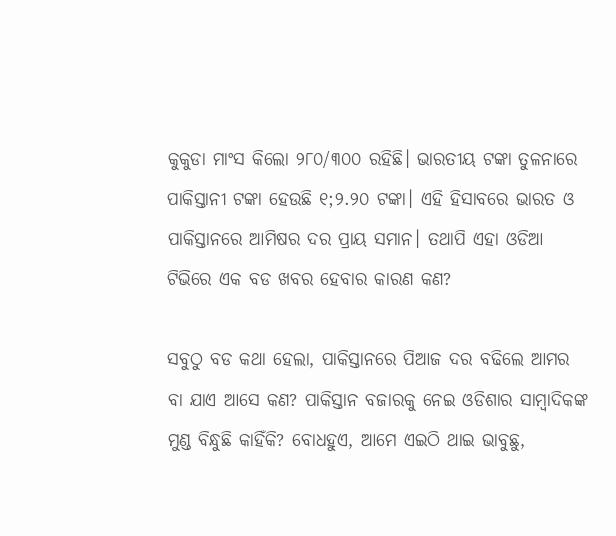କୁକୁଡା ମାଂସ କିଲୋ ୨୮୦/୩୦୦ ରହିଛି। ଭାରତୀୟ ଟଙ୍କା ତୁଳନାରେ ପାକିସ୍ତାନୀ ଟଙ୍କା ହେଉଛି ୧;୨.୨୦ ଟଙ୍କା। ଏହି ହିସାବରେ ଭାରତ ଓ ପାକିସ୍ତାନରେ ଆମିଷର ଦର ପ୍ରାୟ ସମାନ। ତଥାପି ଏହା ଓଡିଆ ଟିଭିରେ ଏକ ବଡ ଖବର ହେବାର କାରଣ କଣ?

ସବୁଠୁ ବଡ କଥା ହେଲା, ପାକିସ୍ତାନରେ ପିଆଜ ଦର ବଢିଲେ ଆମର ବା ଯାଏ ଆସେ କଣ? ପାକିସ୍ତାନ ବଜାରକୁ ନେଇ ଓଡିଶାର ସାମ୍ବାଦିକଙ୍କ ମୁଣ୍ଡ ବିନ୍ଧୁଛି କାହିଁକି? ବୋଧହୁଏ, ଆମେ ଏଇଠି ଥାଇ ଭାବୁଛୁ,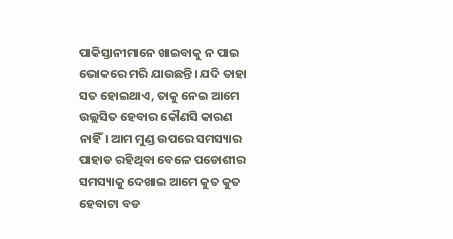ପାକିସ୍ତାନୀମାନେ ଖାଇବାକୁ ନ ପାଇ ଭୋକରେ ମରି ଯାଉଛନ୍ତି। ଯଦି ତାହା ସତ ହୋଇଥାଏ, ତାକୁ ନେଇ ଆମେ ଉଲ୍ଲସିତ ହେବାର କୌଣସି କାରଣ ନାହିଁ। ଆମ ମୁଣ୍ଡ ଉପରେ ସମସ୍ୟାର ପାହାଡ ରହିଥିବା ବେଳେ ପଡୋଶୀର ସମସ୍ୟାକୁ ଦେଖାଇ ଆମେ କୁତ କୁତ ହେବାଟା ବଡ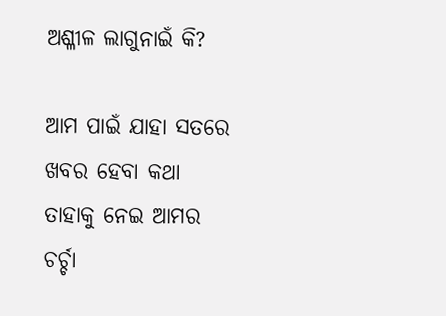ଅଶ୍ଳୀଳ ଲାଗୁନାଇଁ କି?

ଆମ ପାଇଁ ଯାହା ସତରେ ଖବର ହେବା କଥା ତାହାକୁ ନେଇ ଆମର ଚର୍ଚ୍ଚା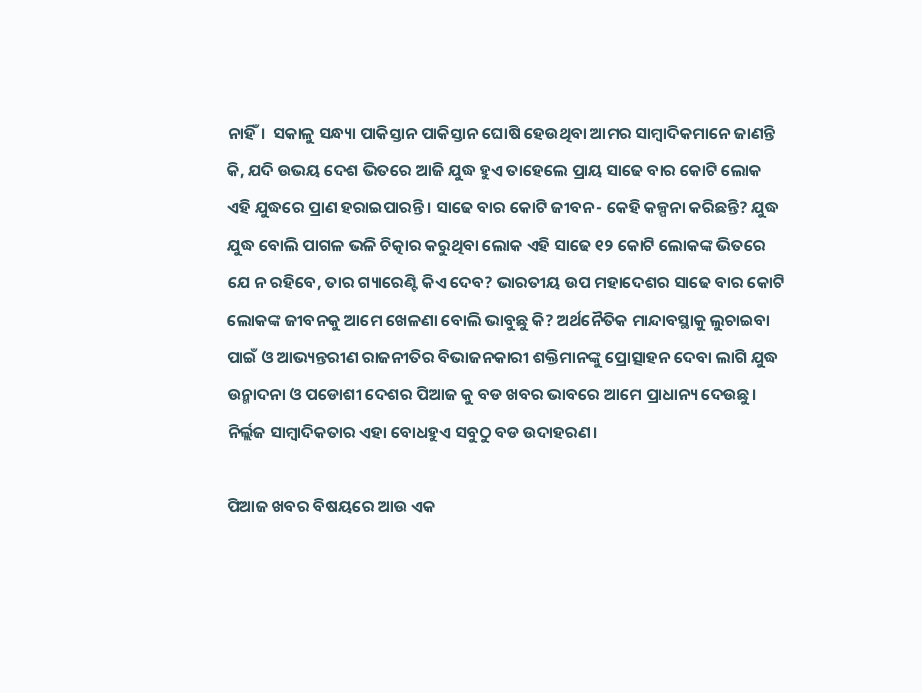ନାହିଁ।  ସକାଳୁ ସନ୍ଧ୍ୟା ପାକିସ୍ତାନ ପାକିସ୍ତାନ ଘୋଷି ହେଉଥିବା ଆମର ସାମ୍ବାଦିକମାନେ ଜାଣନ୍ତି କି, ଯଦି ଉଭୟ ଦେଶ ଭିତରେ ଆଜି ଯୁଦ୍ଧ ହୁଏ ତାହେଲେ ପ୍ରାୟ ସାଢେ ବାର କୋଟି ଲୋକ ଏହି ଯୁଦ୍ଧରେ ପ୍ରାଣ ହରାଇପାରନ୍ତି। ସାଢେ ବାର କୋଟି ଜୀବନ- କେହି କଳ୍ପନା କରିଛନ୍ତି? ଯୁଦ୍ଧ ଯୁଦ୍ଧ ବୋଲି ପାଗଳ ଭଳି ଚିତ୍କାର କରୁଥିବା ଲୋକ ଏହି ସାଢେ ୧୨ କୋଟି ଲୋକଙ୍କ ଭିତରେ ଯେ ନ ରହିବେ, ତାର ଗ୍ୟାରେଣ୍ଟି କିଏ ଦେବ? ଭାରତୀୟ ଉପ ମହାଦେଶର ସାଢେ ବାର କୋଟି ଲୋକଙ୍କ ଜୀବନକୁ ଆମେ ଖେଳଣା ବୋଲି ଭାବୁଛୁ କି? ଅର୍ଥନୈତିକ ମାନ୍ଦାବସ୍ଥାକୁ ଲୁଚାଇବା ପାଇଁ ଓ ଆଭ୍ୟନ୍ତରୀଣ ରାଜନୀତିର ବିଭାଜନକାରୀ ଶକ୍ତିମାନଙ୍କୁ ପ୍ରୋତ୍ସାହନ ଦେବା ଲାଗି ଯୁଦ୍ଧ ଉନ୍ମାଦନା ଓ ପଡୋଶୀ ଦେଶର ପିଆଜ କୁ ବଡ ଖବର ଭାବରେ ଆମେ ପ୍ରାଧାନ୍ୟ ଦେଉଛୁ। ନିର୍ଲ୍ଲଜ ସାମ୍ବାଦିକତାର ଏହା ବୋଧହୁଏ ସବୁଠୁ ବଡ ଉଦାହରଣ।

ପିଆଜ ଖବର ବିଷୟରେ ଆଉ ଏକ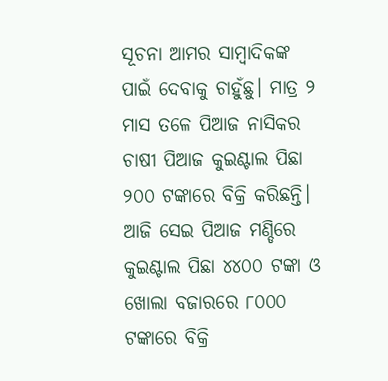ସୂଚନା ଆମର ସାମ୍ବାଦିକଙ୍କ ପାଇଁ ଦେବାକୁ ଚାହୁଁଛୁ। ମାତ୍ର ୨ ମାସ ତଳେ ପିଆଜ ନାସିକର ଚାଷୀ ପିଆଜ କୁଇଣ୍ଟାଲ ପିଛା ୨୦୦ ଟଙ୍କାରେ ବିକ୍ରି କରିଛନ୍ତି। ଆଜି ସେଇ ପିଆଜ ମଣ୍ଡିରେ କୁଇଣ୍ଟାଲ ପିଛା ୪୪୦୦ ଟଙ୍କା ଓ ଖୋଲା ବଜାରରେ ୮୦୦୦ ଟଙ୍କାରେ ବିକ୍ରି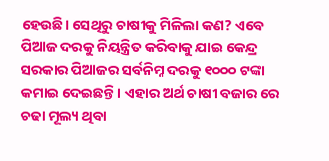ହେଉଛି। ସେଥିରୁ ଚାଷୀକୁ ମିଳିଲା କଣ? ଏବେ ପିଆଜ ଦରକୁ ନିୟନ୍ତ୍ରିତ କରିବାକୁ ଯାଇ କେନ୍ଦ୍ର ସରକାର ପିଆଜର ସର୍ବନିମ୍ନ ଦରକୁ ୧୦୦୦ ଟଙ୍କା କମାଇ ଦେଇଛନ୍ତି। ଏହାର ଅର୍ଥ ଚାଷୀ ବଜାର ରେ ଚଢା ମୂଲ୍ୟ ଥିବା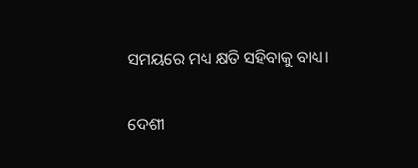ସମୟରେ ମଧ୍ୟ କ୍ଷତି ସହିବାକୁ ବାଧ୍ୟ।

ଦେଶୀ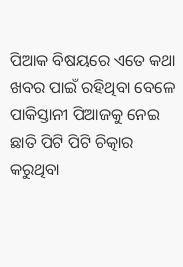ପିଆକ ବିଷୟରେ ଏତେ କଥା ଖବର ପାଇଁ ରହିଥିବା ବେଳେ ପାକିସ୍ତାନୀ ପିଆଜକୁ ନେଇ ଛାତି ପିଟି ପିଟି ଚିତ୍କାର କରୁଥିବା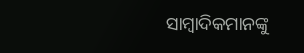ସାମ୍ବାଦିକମାନଙ୍କୁ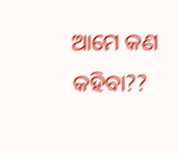ଆମେ କଣ କହିବା??